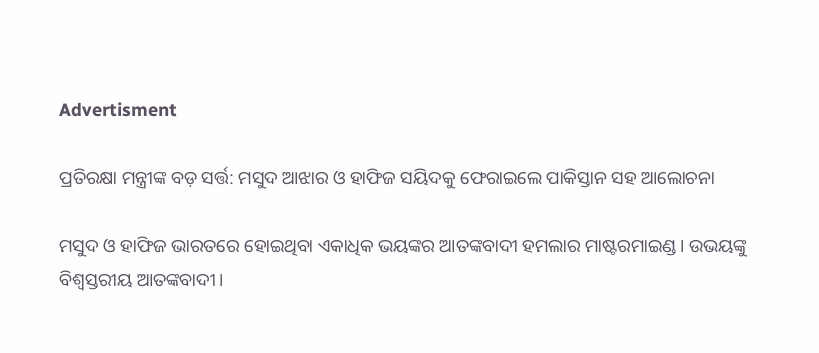Advertisment

ପ୍ରତିରକ୍ଷା ମନ୍ତ୍ରୀଙ୍କ ବଡ଼ ସର୍ତ୍ତ: ମସୁଦ ଆଝାର ଓ ହାଫିଜ ସୟିଦକୁ ଫେରାଇଲେ ପାକିସ୍ତାନ ସହ ଆଲୋଚନା

ମସୁଦ ଓ ହାଫିଜ ଭାରତରେ ହୋଇଥିବା ଏକାଧିକ ଭୟଙ୍କର ଆତଙ୍କବାଦୀ ହମଲାର ମାଷ୍ଟରମାଇଣ୍ଡ। ଉଭୟଙ୍କୁ ବିଶ୍ୱସ୍ତରୀୟ ଆତଙ୍କବାଦୀ।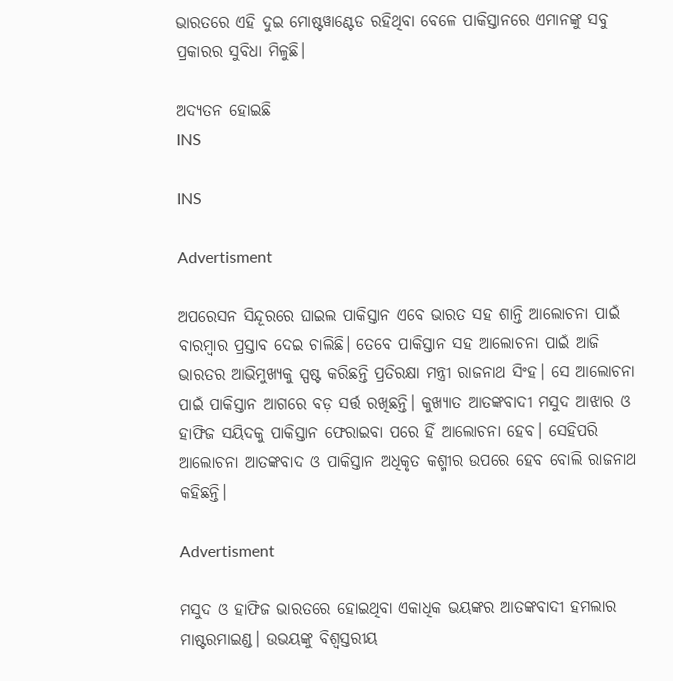ଭାରତରେ ଏହି ଦୁଇ ମୋଷ୍ଟୱାଣ୍ଟେଡ ରହିଥିବା ବେଳେ ପାକିସ୍ତାନରେ ଏମାନଙ୍କୁ ସବୁ ପ୍ରକାରର ସୁବିଧା ମିଳୁଛି।

ଅଦ୍ୟତନ ହୋଇଛି
INS

INS

Advertisment

ଅପରେସନ ସିନ୍ଦୂରରେ ଘାଇଲ ପାକିସ୍ତାନ ଏବେ ଭାରତ ସହ ଶାନ୍ତି ଆଲୋଚନା ପାଇଁ ବାରମ୍ବାର ପ୍ରସ୍ତାବ ଦେଇ ଚାଲିଛି। ତେବେ ପାକିସ୍ତାନ ସହ ଆଲୋଚନା ପାଇଁ ଆଜି ଭାରତର ଆଭିମୁଖ୍ୟକୁ ସ୍ପଷ୍ଟ କରିଛନ୍ତି ପ୍ରତିରକ୍ଷା ମନ୍ତ୍ରୀ ରାଜନାଥ ସିଂହ। ସେ ଆଲୋଚନା ପାଇଁ ପାକିସ୍ତାନ ଆଗରେ ବଡ଼ ସର୍ତ୍ତ ରଖିଛନ୍ତି। କୁଖ୍ୟାତ ଆତଙ୍କବାଦୀ ମସୁଦ ଆଝାର ଓ ହାଫିଜ ସୟିଦକୁ ପାକିସ୍ତାନ ଫେରାଇବା ପରେ ହିଁ ଆଲୋଚନା ହେବ। ସେହିପରି ଆଲୋଚନା ଆତଙ୍କବାଦ ଓ ପାକିସ୍ତାନ ଅଧିକୃତ କଶ୍ମୀର ଉପରେ ହେବ ବୋଲି ରାଜନାଥ କହିଛନ୍ତି।

Advertisment

ମସୁଦ ଓ ହାଫିଜ ଭାରତରେ ହୋଇଥିବା ଏକାଧିକ ଭୟଙ୍କର ଆତଙ୍କବାଦୀ ହମଲାର ମାଷ୍ଟରମାଇଣ୍ଡ। ଉଭୟଙ୍କୁ ବିଶ୍ୱସ୍ତରୀୟ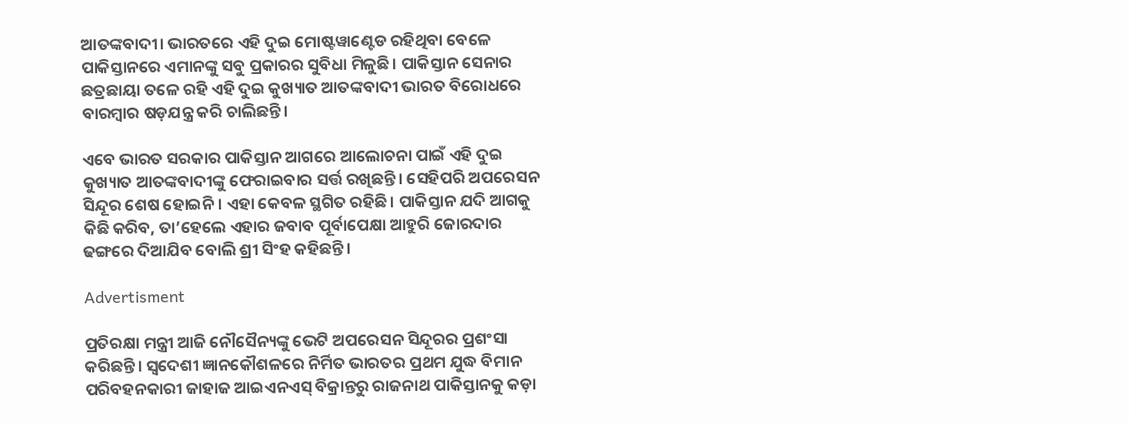ଆତଙ୍କବାଦୀ। ଭାରତରେ ଏହି ଦୁଇ ମୋଷ୍ଟୱାଣ୍ଟେଡ ରହିଥିବା ବେଳେ ପାକିସ୍ତାନରେ ଏମାନଙ୍କୁ ସବୁ ପ୍ରକାରର ସୁବିଧା ମିଳୁଛି। ପାକିସ୍ତାନ ସେନାର ଛତ୍ରଛାୟା ତଳେ ରହି ଏହି ଦୁଇ କୁଖ୍ୟାତ ଆତଙ୍କବାଦୀ ଭାରତ ବିରୋଧରେ ବାରମ୍ବାର ଷଡ଼ଯନ୍ତ୍ର କରି ଚାଲିଛନ୍ତି।

ଏବେ ଭାରତ ସରକାର ପାକିସ୍ତାନ ଆଗରେ ଆଲୋଚନା ପାଇଁ ଏହି ଦୁଇ କୁଖ୍ୟାତ ଆତଙ୍କବାଦୀଙ୍କୁ ଫେରାଇବାର ସର୍ତ୍ତ ରଖିଛନ୍ତି। ସେହିପରି ଅପରେସନ ସିନ୍ଦୂର ଶେଷ ହୋଇନି। ଏହା କେବଳ ସ୍ଥଗିତ ରହିଛି। ପାକିସ୍ତାନ ଯଦି ଆଗକୁ କିଛି କରିବ, ତା’ହେଲେ ଏହାର ଜବାବ ପୂର୍ବାପେକ୍ଷା ଆହୁରି ଜୋରଦାର ଢଙ୍ଗରେ ଦିଆଯିବ ବୋଲି ଶ୍ରୀ ସିଂହ କହିଛନ୍ତି।

Advertisment

ପ୍ରତିରକ୍ଷା ମନ୍ତ୍ରୀ ଆଜି ନୌସୈନ୍ୟଙ୍କୁ ଭେଟି ଅପରେସନ ସିନ୍ଦୂରର ପ୍ରଶଂସା କରିଛନ୍ତି। ସ୍ୱଦେଶୀ ଜ୍ଞାନକୌଶଳରେ ନିର୍ମିତ ଭାରତର ପ୍ରଥମ ଯୁଦ୍ଧ ବିମାନ ପରିବହନକାରୀ ଜାହାଜ ଆଇଏନଏସ୍‌ ବିକ୍ରାନ୍ତରୁ ରାଜନାଥ ପାକିସ୍ତାନକୁ କଡ଼ା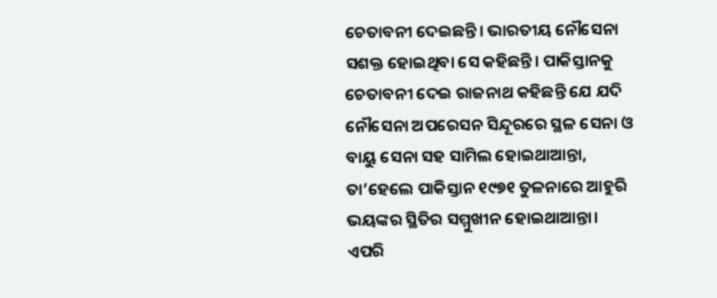ଚେତାବନୀ ଦେଇଛନ୍ତି। ଭାରତୀୟ ନୌସେନା ସଶକ୍ତ ହୋଇଥିବା ସେ କହିଛନ୍ତି। ପାକିସ୍ତାନକୁ ଚେତାବନୀ ଦେଇ ରାଜନାଥ କହିଛନ୍ତି ଯେ ଯଦି ନୌସେନା ଅପରେସନ ସିନ୍ଦୂରରେ ସ୍ଥଳ ସେନା ଓ ବାୟୁ ସେନା ସହ ସାମିଲ ହୋଇଥାଆନ୍ତା, ତା’ହେଲେ ପାକିସ୍ତାନ ୧୯୭୧ ତୁଳନାରେ ଆହୁରି ଭୟଙ୍କର ସ୍ଥିତିର ସମ୍ମୁଖୀନ ହୋଇଥାଆନ୍ତା। ଏପରି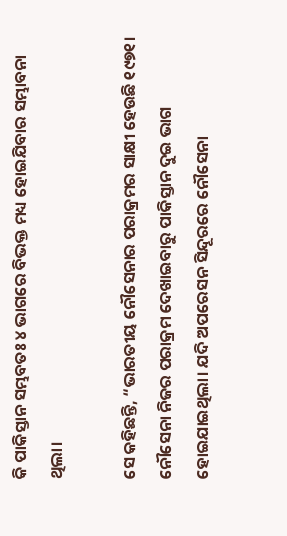କି ପାକିସ୍ତାନ ସମ୍ଭବତଃ ୪ ଭାଗରେ ବିଭକ୍ତ ମଧ୍ୟ ହୋଇଯିବାର ସମ୍ଭାବନା ଥିଲା।

ସେ କହିଛନ୍ତି, “ଭାରତୀୟ ନୌସେନାର ପରାକ୍ରମର ସାକ୍ଷୀ ହେଉଛି ୧୯୭୧। ନୌସେନା ନିଜର ପରାକ୍ରମ ଦେଖାଇବାରୁ ପାକିସ୍ତାନ ଦୁଇ ଭାଗ ହୋଇଯାଇଥିଲା। ଯଦି ଅପରେସନ ସିନ୍ଦୂରରେ ନୌସେନା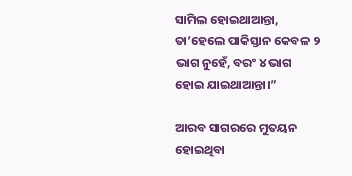ସାମିଲ ହୋଇଥାଆନ୍ତା, ତା’ହେଲେ ପାକିସ୍ତାନ କେବଳ ୨ ଭାଗ ନୁହେଁ, ବରଂ ୪ ଭାଗ ହୋଇ ଯାଇଥାଆନ୍ତା।”

ଆରବ ସାଗରରେ ମୁତୟନ ହୋଇଥିବା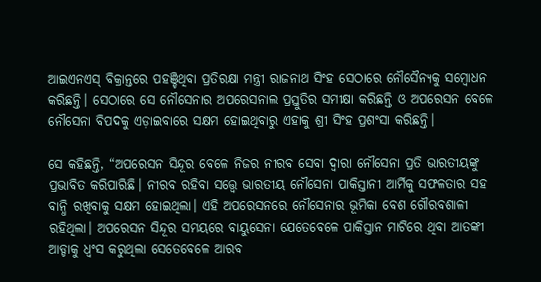ଆଇଏନଏସ୍‌ ବିକ୍ରାନ୍ତରେ ପହଞ୍ଚିଥିବା ପ୍ରତିରକ୍ଷା ମନ୍ତ୍ରୀ ରାଜନାଥ ସିଂହ ସେଠାରେ ନୌସୈନ୍ୟକୁ ସମ୍ବୋଧନ କରିଛନ୍ତି। ସେଠାରେ ସେ ନୌସେନାର ଅପରେସନାଲ ପ୍ରସ୍ତୁତିର ସମୀକ୍ଷା କରିଛନ୍ତି ଓ ଅପରେସନ ବେଳେ ନୌସେନା ବିପଦକୁ ଏଡ଼ାଇବାରେ ସକ୍ଷମ ହୋଇଥିବାରୁ ଏହାକୁ ଶ୍ରୀ ସିଂହ ପ୍ରଶଂସା କରିଛନ୍ତି।

ସେ କହିଛନ୍ତି, “ଅପରେସନ ସିନ୍ଦୂର ବେଳେ ନିଜର ନୀରବ ସେବା ଦ୍ୱାରା ନୌସେନା ପ୍ରତି ଭାରତୀୟଙ୍କୁ ପ୍ରଭାବିତ କରିପାରିଛି। ନୀରବ ରହିବା ସତ୍ତ୍ୱେ ଭାରତୀୟ ନୌସେନା ପାକିସ୍ତାନୀ ଆର୍ମିକୁ ସଫଳତାର ସହ ବାନ୍ଧି ରଖିବାକୁ ସକ୍ଷମ ହୋଇଥିଲା। ଏହି ଅପରେସନରେ ନୌସେନାର ଭୂମିକା ବେଶ ଗୌରବଶାଳୀ ରହିଥିଲା। ଅପରେସନ ସିନ୍ଦୂର ସମୟରେ ବାୟୁସେନା ଯେତେବେଳେ ପାକିସ୍ତାନ ମାଟିରେ ଥିବା ଆତଙ୍କୀ ଆଡ୍ଡାକୁ ଧ୍ୱଂସ କରୁଥିଲା ସେତେବେଳେ ଆରବ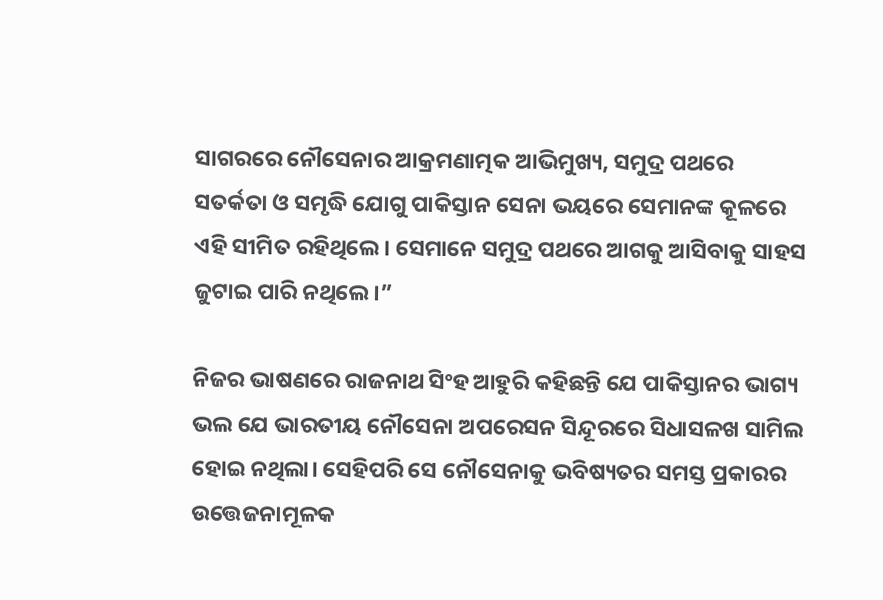ସାଗରରେ ନୌସେନାର ଆକ୍ରମଣାତ୍ମକ ଆଭିମୁଖ୍ୟ, ସମୁଦ୍ର ପଥରେ ସତର୍କତା ଓ ସମୃଦ୍ଧି ଯୋଗୁ ପାକିସ୍ତାନ ସେନା ଭୟରେ ସେମାନଙ୍କ କୂଳରେ ଏହି ସୀମିତ ରହିଥିଲେ। ସେମାନେ ସମୁଦ୍ର ପଥରେ ଆଗକୁ ଆସିବାକୁ ସାହସ ଜୁଟାଇ ପାରି ନଥିଲେ।”

ନିଜର ଭାଷଣରେ ରାଜନାଥ ସିଂହ ଆହୁରି କହିଛନ୍ତି ଯେ ପାକିସ୍ତାନର ଭାଗ୍ୟ ଭଲ ଯେ ଭାରତୀୟ ନୌସେନା ଅପରେସନ ସିନ୍ଦୂରରେ ସିଧାସଳଖ ସାମିଲ ହୋଇ ନଥିଲା। ସେହିପରି ସେ ନୌସେନାକୁ ଭବିଷ୍ୟତର ସମସ୍ତ ପ୍ରକାରର ଉତ୍ତେଜନାମୂଳକ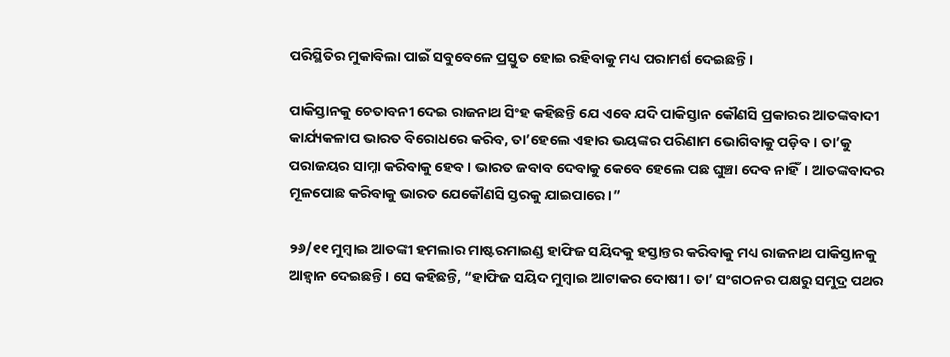ପରିସ୍ଥିତିର ମୁକାବିଲା ପାଇଁ ସବୁବେଳେ ପ୍ରସ୍ତୁତ ହୋଇ ରହିବାକୁ ମଧ୍ୟ ପରାମର୍ଶ ଦେଇଛନ୍ତି।

ପାକିସ୍ତାନକୁ ଚେତାବନୀ ଦେଇ ରାଜନାଥ ସିଂହ କହିଛନ୍ତି ଯେ ଏବେ ଯଦି ପାକିସ୍ତାନ କୌଣସି ପ୍ରକାରର ଆତଙ୍କବାଦୀ କାର୍ଯ୍ୟକଳାପ ଭାରତ ବିରୋଧରେ କରିବ, ତା’ହେଲେ ଏହାର ଭୟଙ୍କର ପରିଣାମ ଭୋଗିବାକୁ ପଡ଼ିବ। ତା’କୁ ପରାଜୟର ସାମ୍ନା କରିବାକୁ ହେବ। ଭାରତ ଜବାବ ଦେବାକୁ କେବେ ହେଲେ ପଛ ଘୁଞ୍ଚା ଦେବ ନାହିଁ। ଆତଙ୍କବାଦର ମୂଳପୋଛ କରିବାକୁ ଭାରତ ଯେକୌଣସି ସ୍ତରକୁ ଯାଇପାରେ।”

୨୬/୧୧ ମୁମ୍ବାଇ ଆତଙ୍କୀ ହମଲାର ମାଷ୍ଟରମାଇଣ୍ଡ ହାଫିଜ ସୟିଦକୁ ହସ୍ତାନ୍ତର କରିବାକୁ ମଧ୍ୟ ରାଜନାଥ ପାକିସ୍ତାନକୁ ଆହ୍ୱାନ ଦେଇଛନ୍ତି। ସେ କହିଛନ୍ତି, “ହାଫିଜ ସୟିଦ ମୁମ୍ବାଇ ଆଟାକର ଦୋଷୀ। ତା’ ସଂଗଠନର ପକ୍ଷରୁ ସମୁଦ୍ର ପଥର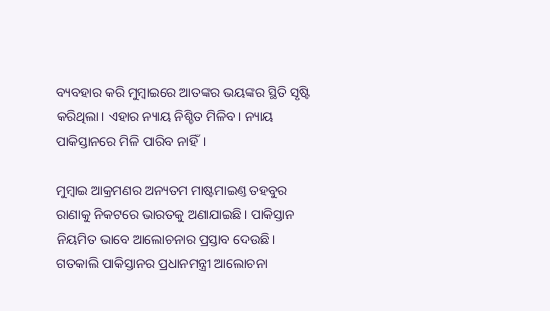ବ୍ୟବହାର କରି ମୁମ୍ବାଇରେ ଆତଙ୍କର ଭୟଙ୍କର ସ୍ଥିତି ସୃଷ୍ଟି କରିଥିଲା। ଏହାର ନ୍ୟାୟ ନିଶ୍ଚିତ ମିଳିବ। ନ୍ୟାୟ ପାକିସ୍ତାନରେ ମିଳି ପାରିବ ନାହିଁ।

ମୁମ୍ବାଇ ଆକ୍ରମଣର ଅନ୍ୟତମ ମାଷ୍ଟମାଇଣ୍ତ ତହବୁର ରାଣାକୁ ନିକଟରେ ଭାରତକୁ ଅଣାଯାଇଛି। ପାକିସ୍ତାନ ନିୟମିତ ଭାବେ ଆଲୋଚନାର ପ୍ରସ୍ତାବ ଦେଉଛି। ଗତକାଲି ପାକିସ୍ତାନର ପ୍ରଧାନମନ୍ତ୍ରୀ ଆଲୋଚନା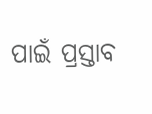ପାଇଁ ପ୍ରସ୍ତାବ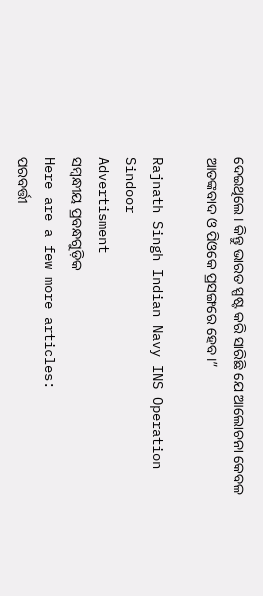ଦେଇଥିଲେ। କିନ୍ତୁ ଭାରତ ସ୍ପଷ୍ଟ କରି ସାରିଛି ଯେ ଆଲୋଚନା କେବଳ ଆତଙ୍କବାଦ ଓ ପିଓକେ ପ୍ରସଙ୍ଗରେ ହେବ।”

Rajnath Singh Indian Navy INS Operation Sindoor
Advertisment
ସମ୍ବନ୍ଧୀୟ ପ୍ରବନ୍ଧଗୁଡ଼ିକ
Here are a few more articles:
ପରବର୍ତ୍ତୀ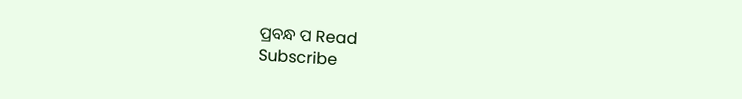ପ୍ରବନ୍ଧ ପ Read
Subscribe